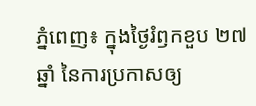ភ្នំពេញ៖ ក្នុងថ្ងៃរំឭកខួប ២៧ ឆ្នាំ នៃការប្រកាសឲ្យ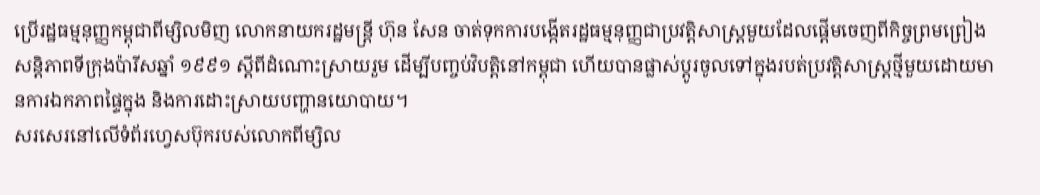ប្រើរដ្ឋធម្មនុញ្ញកម្ពុជាពីម្សិលមិញ លោកនាយករដ្ឋមន្ត្រី ហ៊ុន សែន ចាត់ទុកការបង្កើតរដ្ឋធម្មនុញ្ញជាប្រវត្តិសាស្ត្រមួយដែលផ្តើមចេញពីកិច្ចព្រមព្រៀងសន្តិភាពទីក្រុងប៉ារីសឆ្នាំ ១៩៩១ ស្តីពីដំណោះស្រាយរួម ដើម្បីបញ្ចប់វិបត្តិនៅកម្ពុជា ហើយបានផ្លាស់ប្តូរចូលទៅក្នុងរបត់ប្រវត្តិសាស្រ្តថ្មីមួយដោយមានការឯកភាពផ្ទៃក្នុង និងការដោះស្រាយបញ្ហានយោបាយ។
សរសេរនៅលើទំព័រហ្វេសប៊ុករបស់លោកពីម្សិល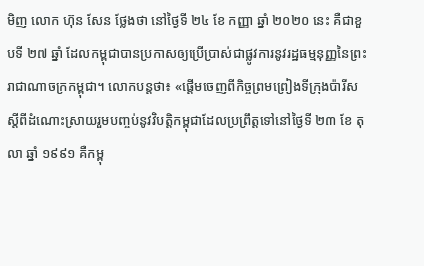មិញ លោក ហ៊ុន សែន ថ្លែងថា នៅថ្ងៃទី ២៤ ខែ កញ្ញា ឆ្នាំ ២០២០ នេះ គឺជាខួបទី ២៧ ឆ្នាំ ដែលកម្ពុជាបានប្រកាសឲ្យប្រើប្រាស់ជាផ្លូវការនូវរដ្ឋធម្មនុញ្ញនៃព្រះរាជាណាចក្រកម្ពុជា។ លោកបន្តថា៖ «ផ្តើមចេញពីកិច្ចព្រមព្រៀងទីក្រុងប៉ារីសស្តីពីដំណោះស្រាយរួមបញ្ចប់នូវវិបត្តិកម្ពុជាដែលប្រព្រឹត្តទៅនៅថ្ងៃទី ២៣ ខែ តុលា ឆ្នាំ ១៩៩១ គឺកម្ពុ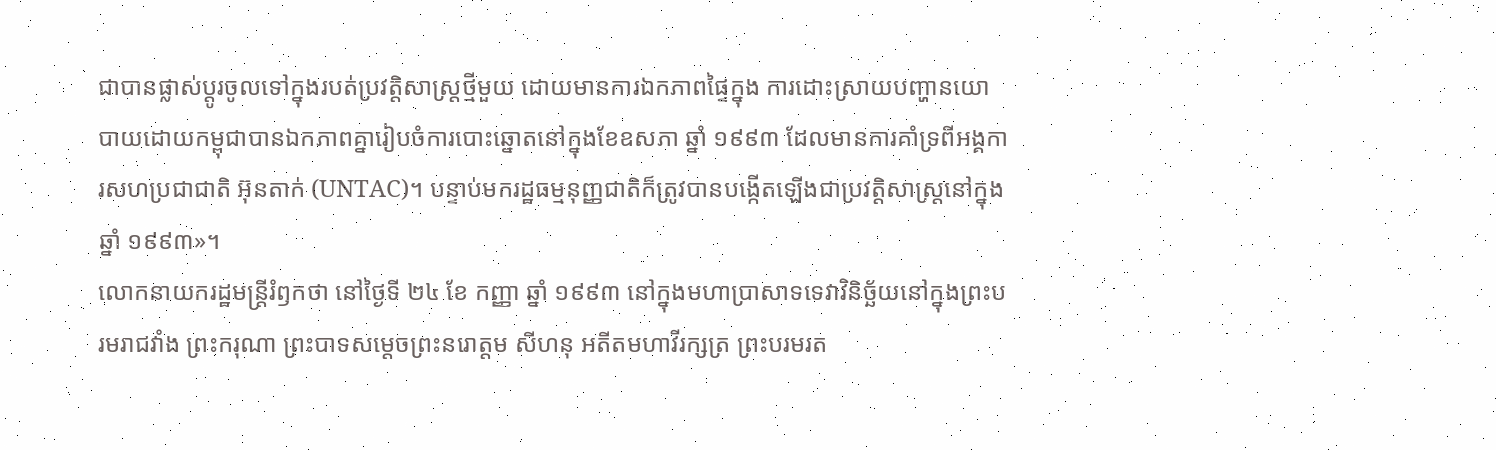ជាបានផ្លាស់ប្តូរចូលទៅក្នុងរបត់ប្រវត្តិសាស្ត្រថ្មីមួយ ដោយមានការឯកភាពផ្ទៃក្នុង ការដោះស្រាយបញ្ហានយោបាយដោយកម្ពុជាបានឯកភាពគ្នារៀបចំការបោះឆ្នោតនៅក្នុងខែឧសភា ឆ្នាំ ១៩៩៣ ដែលមានការគាំទ្រពីអង្គការសហប្រជាជាតិ អ៊ុនតាក់ (UNTAC)។ បន្ទាប់មករដ្ឋធម្មនុញ្ញជាតិក៏ត្រូវបានបង្កើតឡើងជាប្រវត្តិសាស្ត្រនៅក្នុងឆ្នាំ ១៩៩៣»។
លោកនាយករដ្ឋមន្រ្ដីរំឭកថា នៅថ្ងៃទី ២៤ ខែ កញ្ញា ឆ្នាំ ១៩៩៣ នៅក្នុងមហាប្រាសាទទេវាវិនិច្ឆ័យនៅក្នុងព្រះបរមរាជវាំង ព្រះករុណា ព្រះបាទសម្តេចព្រះនរោត្តម សីហនុ អតីតមហាវីរក្សត្រ ព្រះបរមរត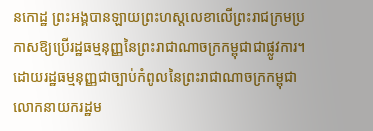នកោដ្ឋ ព្រះអង្គបានឡាយព្រះហស្តលេខាលើព្រះរាជក្រមប្រកាសឱ្យប្រើរដ្ឋធម្មនុញ្ញនៃព្រះរាជាណាចក្រកម្ពុជាជាផ្លូវការ។
ដោយរដ្ឋធម្មនុញ្ញជាច្បាប់កំពូលនៃព្រះរាជាណាចក្រកម្ពុជា លោកនាយករដ្ឋម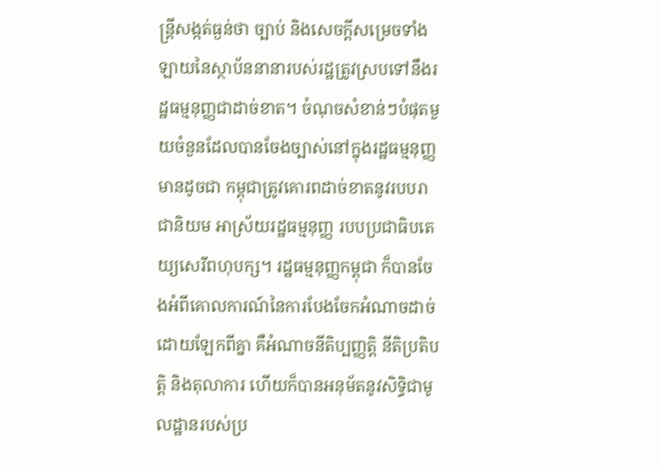ន្រ្ដីសង្កត់ធ្ងន់ថា ច្បាប់ និងសេចក្តីសម្រេចទាំងឡាយនៃស្ថាប័ននានារបស់រដ្ឋត្រូវស្របទៅនឹងរដ្ឋធម្មនុញ្ញជាដាច់ខាត។ ចំណុចសំខាន់ៗបំផុតមួយចំនួនដែលបានចែងច្បាស់នៅក្នុងរដ្ឋធម្មនុញ្ញមានដូចជា កម្ពុជាត្រូវគោរពដាច់ខាតនូវរបបរាជានិយម អាស្រ័យរដ្ឋធម្មនុញ្ញ របបប្រជាធិបតេយ្យសេរីពហុបក្ស។ រដ្ឋធម្មនុញ្ញកម្ពុជា ក៏បានចែងអំពីគោលការណ៍នៃការបែងចែកអំណាចដាច់ដោយឡែកពីគ្នា គឺអំណាចនីតិប្បញ្ញត្តិ នីតិប្រតិបត្តិ និងតុលាការ ហើយក៏បានអនុម័តនូវសិទ្ធិជាមូលដ្ឋានរបស់ប្រ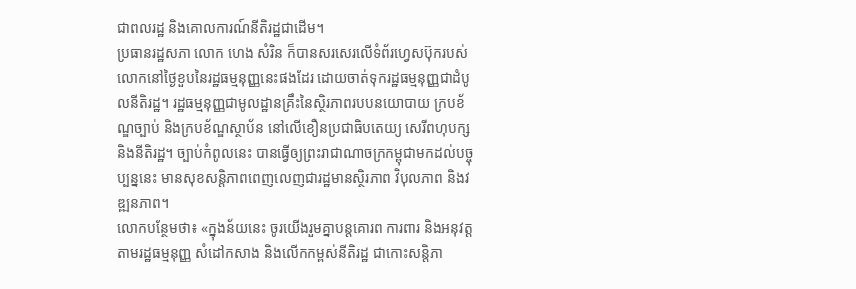ជាពលរដ្ឋ និងគោលការណ៍នីតិរដ្ឋជាដើម។
ប្រធានរដ្ឋសភា លោក ហេង សំរិន ក៏បានសរសេរលើទំព័រហ្វេសប៊ុករបស់លោកនៅថ្ងៃខួបនៃរដ្ឋធម្មនុញ្ញនេះផងដែរ ដោយចាត់ទុករដ្ឋធម្មនុញ្ញជាដំបូលនីតិរដ្ឋ។ រដ្ឋធម្មនុញ្ញជាមូលដ្ឋានគ្រឹះនៃស្ថិរភាពរបបនយោបាយ ក្របខ័ណ្ឌច្បាប់ និងក្របខ័ណ្ឌស្ថាប័ន នៅលើខឿនប្រជាធិបតេយ្យ សេរីពហុបក្ស និងនីតិរដ្ឋ។ ច្បាប់កំពូលនេះ បានធ្វើឲ្យព្រះរាជាណាចក្រកម្ពុជាមកដល់បច្ចុប្បន្ននេះ មានសុខសន្តិភាពពេញលេញជារដ្ឋមានស្ថិរភាព វិបុលភាព និងវឌ្ឍនភាព។
លោកបន្ថែមថា៖ «ក្នុងន័យនេះ ចូរយើងរួមគ្នាបន្តគោរព ការពារ និងអនុវត្តតាមរដ្ឋធម្មនុញ្ញ សំដៅកសាង និងលើកកម្ពស់នីតិរដ្ឋ ជាកោះសន្តិភា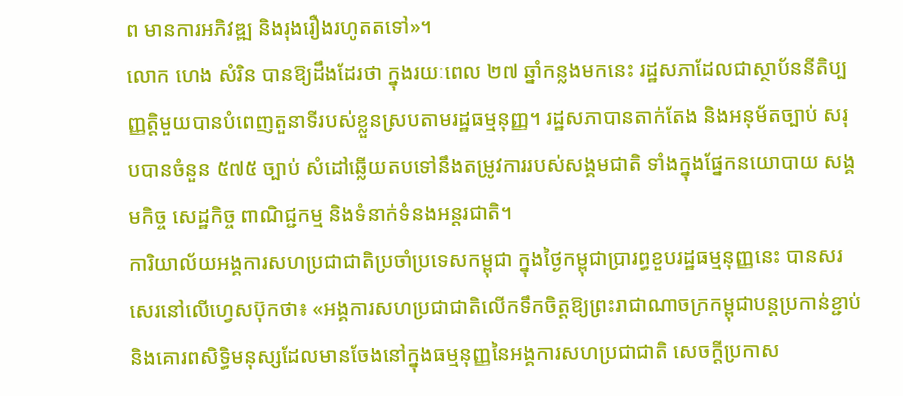ព មានការអភិវឌ្ឍ និងរុងរឿងរហូតតទៅ»។
លោក ហេង សំរិន បានឱ្យដឹងដែរថា ក្នុងរយៈពេល ២៧ ឆ្នាំកន្លងមកនេះ រដ្ឋសភាដែលជាស្ថាប័ននីតិប្បញ្ញត្តិមួយបានបំពេញតួនាទីរបស់ខ្លួនស្របតាមរដ្ឋធម្មនុញ្ញ។ រដ្ឋសភាបានតាក់តែង និងអនុម័តច្បាប់ សរុបបានចំនួន ៥៧៥ ច្បាប់ សំដៅឆ្លើយតបទៅនឹងតម្រូវការរបស់សង្គមជាតិ ទាំងក្នុងផ្នែកនយោបាយ សង្គមកិច្ច សេដ្ឋកិច្ច ពាណិជ្ជកម្ម និងទំនាក់ទំនងអន្តរជាតិ។
ការិយាល័យអង្គការសហប្រជាជាតិប្រចាំប្រទេសកម្ពុជា ក្នុងថ្ងៃកម្ពុជាប្រារព្ធខួបរដ្ឋធម្មនុញ្ញនេះ បានសរសេរនៅលើហ្វេសប៊ុកថា៖ «អង្គការសហប្រជាជាតិលើកទឹកចិត្ដឱ្យព្រះរាជាណាចក្រកម្ពុជាបន្តប្រកាន់ខ្ជាប់ និងគោរពសិទ្ធិមនុស្សដែលមានចែងនៅក្នុងធម្មនុញ្ញនៃអង្គការសហប្រជាជាតិ សេចក្តីប្រកាស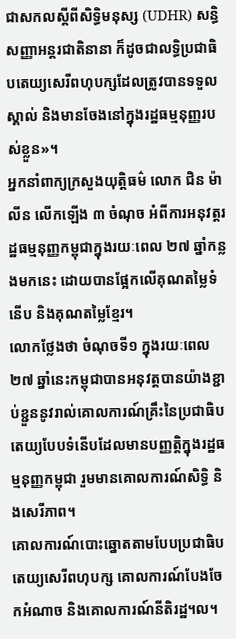ជាសកលស្តីពីសិទ្ធិមនុស្ស (UDHR) សន្ធិសញ្ញាអន្តរជាតិនានា ក៏ដូចជាលទ្ធិប្រជាធិបតេយ្យសេរីពហុបក្សដែលត្រូវបានទទួលស្គាល់ និងមានចែងនៅក្នុងរដ្ឋធម្មនុញ្ញរបស់ខ្លួន»។
អ្នកនាំពាក្យក្រសួងយុត្ដិធម៌ លោក ជិន ម៉ាលីន លើកឡើង ៣ ចំណុច អំពីការអនុវត្តរដ្ឋធម្មនុញ្ញកម្ពុជាក្នុងរយៈពេល ២៧ ឆ្នាំកន្លងមកនេះ ដោយបានផ្អែកលើគុណតម្លៃទំនើប និងគុណតម្លៃខ្មែរ។
លោកថ្លែងថា ចំណុចទី១ ក្នុងរយៈពេល ២៧ ឆ្នាំនេះកម្ពុជាបានអនុវត្តបានយ៉ាងខ្ជាប់ខ្ជួននូវរាល់គោលការណ៍គ្រឹះនៃប្រជាធិបតេយ្យបែបទំនើបដែលមានបញ្ញត្តិក្នុងរដ្ឋធម្មនុញ្ញកម្ពុជា រួមមានគោលការណ៍សិទ្ធិ និងសេរីភាព។
គោលការណ៍បោះឆ្នោតតាមបែបប្រជាធិបតេយ្យសេរីពហុបក្ស គោលការណ៍បែងចែកអំណាច និងគោលការណ៍នីតិរដ្ឋ។ល។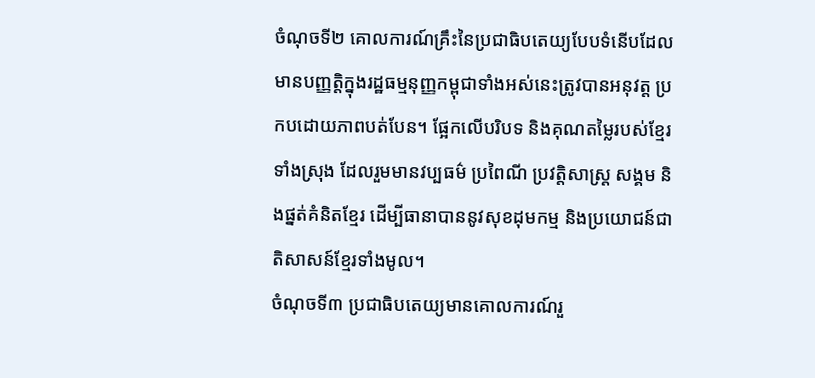ចំណុចទី២ គោលការណ៍គ្រឹះនៃប្រជាធិបតេយ្យបែបទំនើបដែលមានបញ្ញត្តិក្នុងរដ្ឋធម្មនុញ្ញកម្ពុជាទាំងអស់នេះត្រូវបានអនុវត្ត ប្រកបដោយភាពបត់បែន។ ផ្អែកលើបរិបទ និងគុណតម្លៃរបស់ខ្មែរទាំងស្រុង ដែលរួមមានវប្បធម៌ ប្រពៃណី ប្រវត្តិសាស្រ្ត សង្គម និងផ្នត់គំនិតខ្មែរ ដើម្បីធានាបាននូវសុខដុមកម្ម និងប្រយោជន៍ជាតិសាសន៍ខ្មែរទាំងមូល។
ចំណុចទី៣ ប្រជាធិបតេយ្យមានគោលការណ៍រួ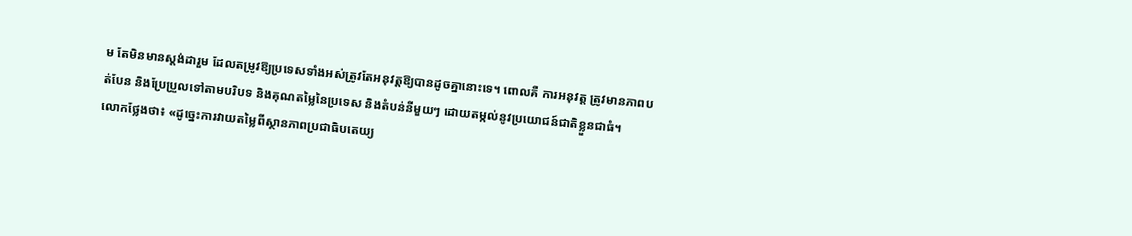ម តែមិនមានស្តង់ដារួម ដែលតម្រូវឱ្យប្រទេសទាំងអស់ត្រូវតែអនុវត្តឱ្យបានដូចគ្នានោះទេ។ ពោលគឺ ការអនុវត្ត ត្រូវមានភាពបត់បែន និងប្រែប្រួលទៅតាមបរិបទ និងគុណតម្លៃនៃប្រទេស និងតំបន់នីមួយៗ ដោយតម្កល់នូវប្រយោជន៍ជាតិខ្លួនជាធំ។
លោកថ្លែងថា៖ «ដូច្នេះការវាយតម្លៃពីស្ថានភាពប្រជាធិបតេយ្យ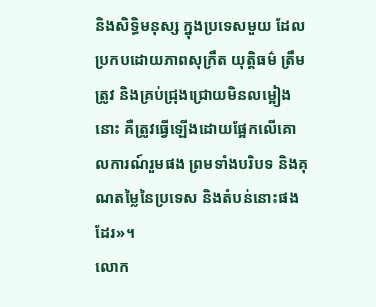និងសិទ្ធិមនុស្ស ក្នុងប្រទេសមួយ ដែលប្រកបដោយភាពសុក្រឹត យុត្តិធម៌ ត្រឹមត្រូវ និងគ្រប់ជ្រុងជ្រោយមិនលម្អៀងនោះ គឺត្រូវធ្វើឡើងដោយផ្អែកលើគោលការណ៍រួមផង ព្រមទាំងបរិបទ និងគុណតម្លៃនៃប្រទេស និងតំបន់នោះផងដែរ»។
លោក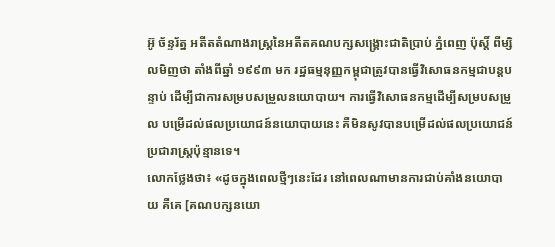អ៊ូ ច័ន្ទរ័ត្ន អតីតតំណាងរាស្រ្ដនៃអតីតគណបក្សសង្គ្រោះជាតិប្រាប់ ភ្នំពេញ ប៉ុស្ដិ៍ ពីម្សិលមិញថា តាំងពីឆ្នាំ ១៩៩៣ មក រដ្ឋធម្មនុញ្ញកម្ពុជាត្រូវបានធ្វើវិសោធនកម្មជាបន្តបន្ទាប់ ដើម្បីជាការសម្របសម្រួលនយោបាយ។ ការធ្វើវិសោធនកម្មដើម្បីសម្របសម្រួល បម្រើដល់ផលប្រយោជន៍នយោបាយនេះ គឺមិនសូវបានបម្រើដល់ផលប្រយោជន៍ប្រជារាស្រ្ដប៉ុន្មានទេ។
លោកថ្លែងថា៖ «ដូចក្នុងពេលថ្មីៗនេះដែរ នៅពេលណាមានការជាប់គាំងនយោបាយ គឺគេ [គណបក្សនយោ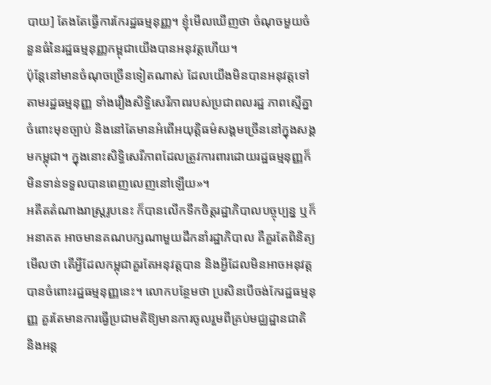បាយ] តែងតែធ្វើការកែរដ្ឋធម្មនុញ្ញ។ ខ្ញុំមើលឃើញថា ចំណុចមួយចំនួនធំនៃរដ្ឋធម្មនុញ្ញកម្ពុជាយើងបានអនុវត្ដហើយ។
ប៉ុន្ដែនៅមានចំណុចច្រើនទៀតណាស់ ដែលយើងមិនបានអនុវត្ដទៅតាមរដ្ឋធម្មនុញ្ញ ទាំងរឿងសិទ្ធិសេរីភាពរបស់ប្រជាពលរដ្ឋ ភាពស្មើគ្នាចំពោះមុខច្បាប់ និងនៅតែមានអំពើអយុត្ដិធម៌សង្គមច្រើននៅក្នុងសង្គមកម្ពុជា។ ក្នុងនោះសិទ្ធិសេរីភាពដែលត្រូវការពារដោយរដ្ឋធម្មនុញ្ញក៏មិនទាន់ទទួលបានពេញលេញនៅឡើយ»។
អតីតតំណាងរាស្ត្ររូបនេះ ក៏បានលើកទឹកចិត្ដរដ្ឋាភិបាលបច្ចុប្បន្ន ឬក៏អនាគត អាចមានគណបក្សណាមួយដឹកនាំរដ្ឋាភិបាល គឺគួរតែពិនិត្យមើលថា តើអ្វីដែលកម្ពុជាគួរតែអនុវត្ដបាន និងអ្វីដែលមិនអាចអនុវត្តបានចំពោះរដ្ឋធម្មនុញ្ញនេះ។ លោកបន្ថែមថា ប្រសិនបើចង់កែរដ្ឋធម្មនុញ្ញ គួរតែមានការធ្វើប្រជាមតិឱ្យមានការចូលរួមពីគ្រប់មជ្ឈដ្ឋានជាតិ និងអន្ត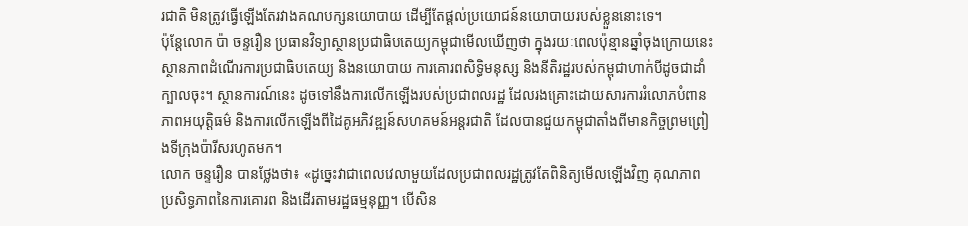រជាតិ មិនត្រូវធ្វើឡើងតែរវាងគណបក្សនយោបាយ ដើម្បីតែផ្ដល់ប្រយោជន៍នយោបាយរបស់ខ្លួននោះទេ។
ប៉ុន្តែលោក ប៉ា ចន្ទរឿន ប្រធានវិទ្យាស្ថានប្រជាធិបតេយ្យកម្ពុជាមើលឃើញថា ក្នុងរយៈពេលប៉ុន្មានឆ្នាំចុងក្រោយនេះ ស្ថានភាពដំណើរការប្រជាធិបតេយ្យ និងនយោបាយ ការគោរពសិទ្ធិមនុស្ស និងនីតិរដ្ឋរបស់កម្ពុជាហាក់បីដូចជាដាំក្បាលចុះ។ ស្ថានការណ៍នេះ ដូចទៅនឹងការលើកឡើងរបស់ប្រជាពលរដ្ឋ ដែលរងគ្រោះដោយសារការរំលោភបំពាន ភាពអយុត្ដិធម៌ និងការលើកឡើងពីដៃគូអភិវឌ្ឍន៍សហគមន៍អន្តរជាតិ ដែលបានជួយកម្ពុជាតាំងពីមានកិច្ចព្រមព្រៀងទីក្រុងប៉ារីសរហូតមក។
លោក ចន្ទរឿន បានថ្លែងថា៖ «ដូច្នេះវាជាពេលវេលាមួយដែលប្រជាពលរដ្ឋត្រូវតែពិនិត្យមើលឡើងវិញ គុណភាព ប្រសិទ្ធភាពនៃការគោរព និងដើរតាមរដ្ឋធម្មនុញ្ញ។ បើសិន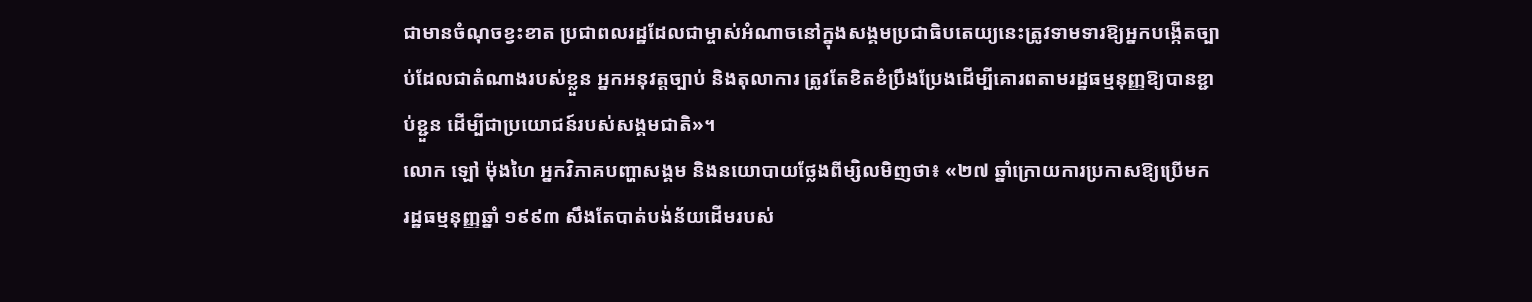ជាមានចំណុចខ្វះខាត ប្រជាពលរដ្ឋដែលជាម្ចាស់អំណាចនៅក្នុងសង្គមប្រជាធិបតេយ្យនេះត្រូវទាមទារឱ្យអ្នកបង្កើតច្បាប់ដែលជាតំណាងរបស់ខ្លួន អ្នកអនុវត្ដច្បាប់ និងតុលាការ ត្រូវតែខិតខំប្រឹងប្រែងដើម្បីគោរពតាមរដ្ឋធម្មនុញ្ញឱ្យបានខ្ជាប់ខ្ជួន ដើម្បីជាប្រយោជន៍របស់សង្គមជាតិ»។
លោក ឡៅ ម៉ុងហៃ អ្នកវិភាគបញ្ហាសង្គម និងនយោបាយថ្លែងពីម្សិលមិញថា៖ «២៧ ឆ្នាំក្រោយការប្រកាសឱ្យប្រើមក រដ្ឋធម្មនុញ្ញឆ្នាំ ១៩៩៣ សឹងតែបាត់បង់ន័យដើមរបស់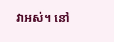វាអស់។ នៅ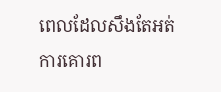ពេលដែលសឹងតែអត់ការគោរព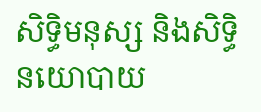សិទ្ធិមនុស្ស និងសិទ្ធិនយោបាយ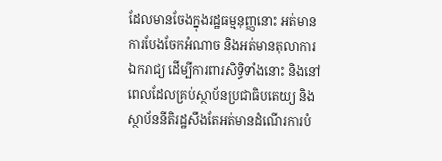ដែលមានចែងក្នុងរដ្ឋធម្មនុញ្ញនោះ អត់មានការបែងចែកអំណាច និងអត់មានតុលាការឯករាជ្យ ដើម្បីការពារសិទ្ធិទាំងនោះ និងនៅពេលដែលគ្រប់ស្ថាប័នប្រជាធិបតេយ្យ និងស្ថាប័ននីតិរដ្ឋសឹងតែអត់មានដំណើរការបំ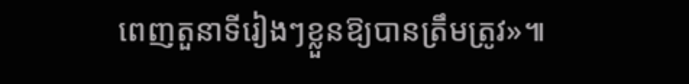ពេញតួនាទីរៀងៗខ្លួនឱ្យបានត្រឹមត្រូវ»៕